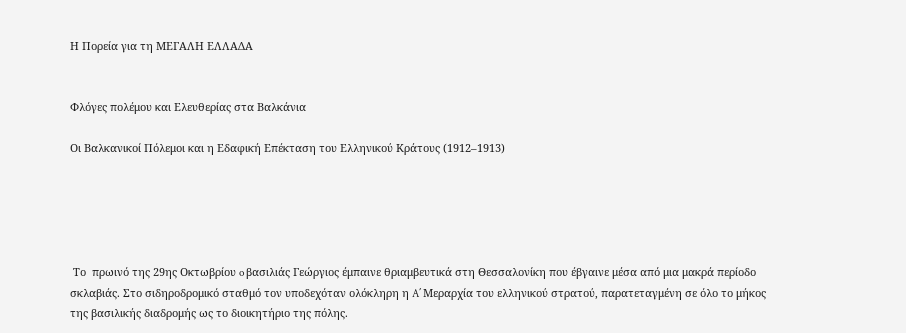Η Πορεία για τη ΜΕΓΑΛΗ ΕΛΛΑΔΑ


Φλόγες πολέμου και Ελευθερίας στα Βαλκάνια

Οι Βαλκανικοί Πόλεμοι και η Εδαφική Επέκταση του Ελληνικού Κράτους (1912–1913)





 Το  πρωινό της 29ης Οκτωβρίου o βασιλιάς Γεώργιος έμπαινε θριαμβευτικά στη Θεσσαλονίκη που έβγαινε μέσα από μια μακρά περίοδο σκλαβιάς. Στο σιδηροδρομικό σταθμό τον υποδεχόταν ολόκληρη η A΄ Μεραρχία του ελληνικού στρατού, παρατεταγμένη σε όλο το μήκος της βασιλικής διαδρομής ως το διοικητήριο της πόλης.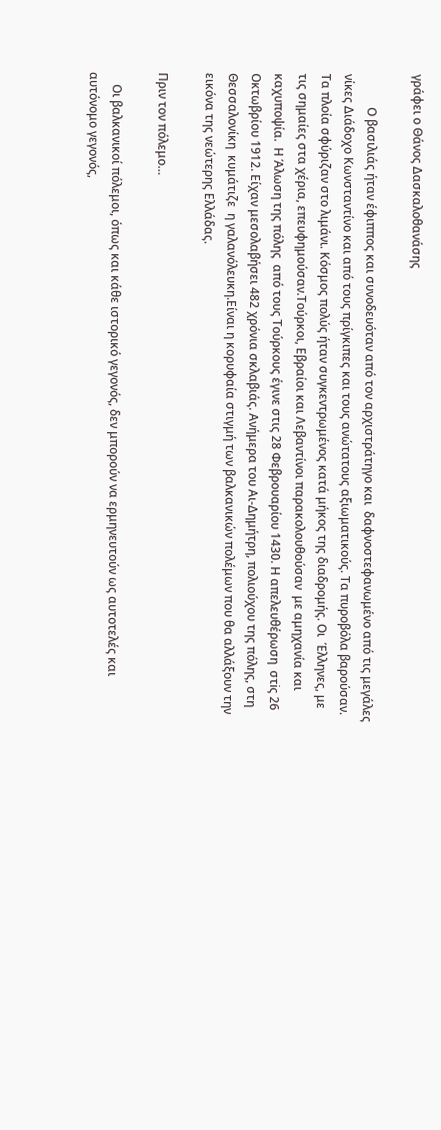γράφει ο Θάνος Δασκαλοθανάσης

           Ο βασιλιάς ήταν έφιππος και συνοδευόταν από τον αρχιστράτηγο και  δαφνοστεφανωμένο από τις μεγάλες νίκες Διάδοχο Κωνσταντίνο και από τους πρίγκιπες και τους ανώτατους αξιωματικούς. Τα πυροβόλα βαρούσαν. Τα πλοία σφύριζαν στο λιμάνι. Κόσμος πολύς ήταν συγκεντρωμένος κατά μήκος της διαδρομής. Οι  Έλληνες, με τις σημαίες στα χέρια, επευφημούσαν.Τούρκοι, Εβραίοι και Λεβαντίνοι παρακολουθούσαν  με αμηχανία και   καχυποψία.  Η Άλωση της πόλης  από τους Τούρκους έγινε στις 28 Φεβρουαρίου 1430. Η απελευθέρωση  στiς 26 Οκτωβρίου 1912. Είχαν μεσολαβήσει 482 χρόνια σκλαβιάς. Ανήμερα του Αι-Δημήτρη, πολιούχου της πόλης, στη Θεσσαλονίκη  κυμάτιζε  η γαλανόλευκη.Είναι η κορυφαία στιγμή των βαλκανικών πολέμων που θα αλλάξουν την εικόνα της νεώτερης Ελλάδας.

Πριν τον πόλεμο…

    Οι βαλκανικοί πόλεμοι, όπως και κάθε ιστορικό γεγονός, δεν μπορούν να ερμηνευτούν ως αυτοτελές και αυτόνομο γεγονός,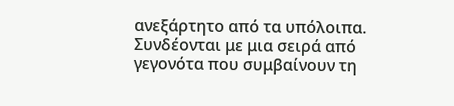ανεξάρτητο από τα υπόλοιπα. Συνδέονται με μια σειρά από γεγονότα που συμβαίνουν τη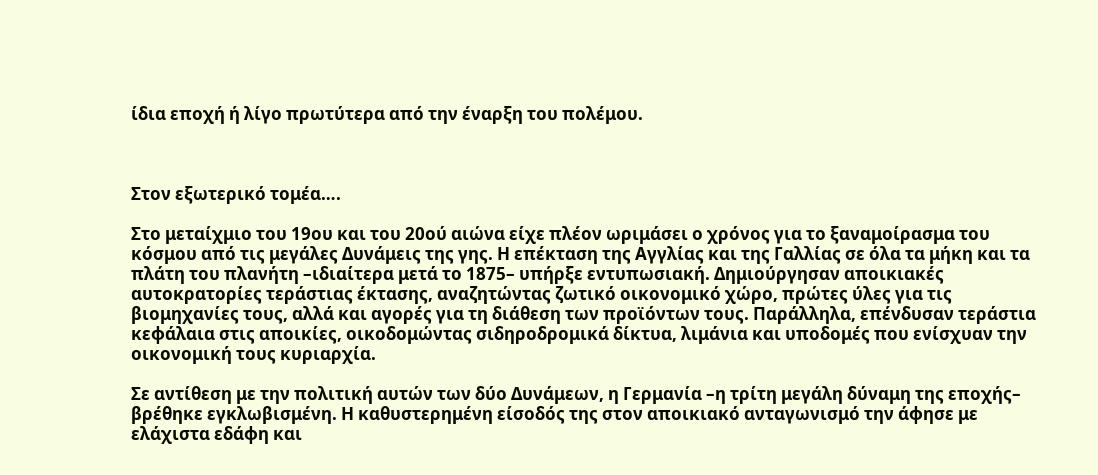ίδια εποχή ή λίγο πρωτύτερα από την έναρξη του πολέμου.



Στον εξωτερικό τομέα….

Στο μεταίχμιο του 19ου και του 20ού αιώνα είχε πλέον ωριμάσει ο χρόνος για το ξαναμοίρασμα του κόσμου από τις μεγάλες Δυνάμεις της γης. Η επέκταση της Αγγλίας και της Γαλλίας σε όλα τα μήκη και τα πλάτη του πλανήτη –ιδιαίτερα μετά το 1875– υπήρξε εντυπωσιακή. Δημιούργησαν αποικιακές αυτοκρατορίες τεράστιας έκτασης, αναζητώντας ζωτικό οικονομικό χώρο, πρώτες ύλες για τις βιομηχανίες τους, αλλά και αγορές για τη διάθεση των προϊόντων τους. Παράλληλα, επένδυσαν τεράστια κεφάλαια στις αποικίες, οικοδομώντας σιδηροδρομικά δίκτυα, λιμάνια και υποδομές που ενίσχυαν την οικονομική τους κυριαρχία.

Σε αντίθεση με την πολιτική αυτών των δύο Δυνάμεων, η Γερμανία –η τρίτη μεγάλη δύναμη της εποχής– βρέθηκε εγκλωβισμένη. Η καθυστερημένη είσοδός της στον αποικιακό ανταγωνισμό την άφησε με ελάχιστα εδάφη και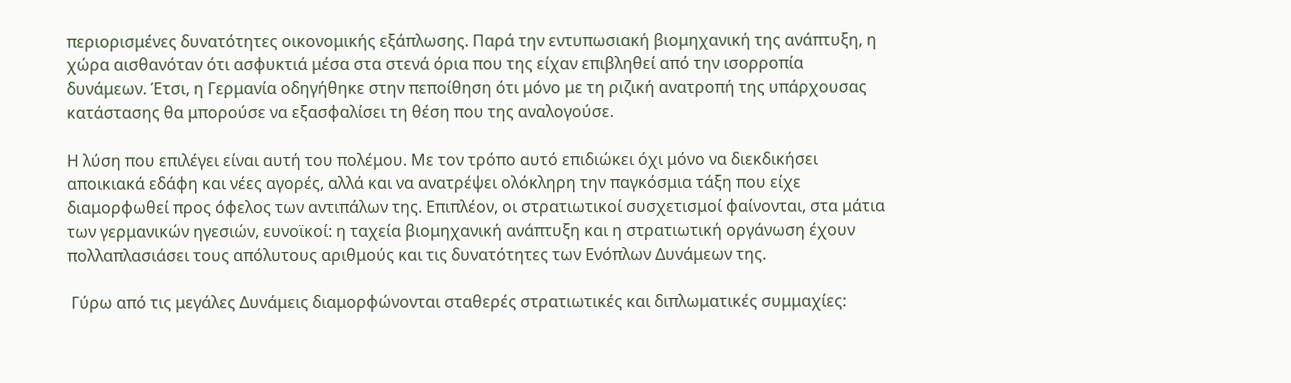περιορισμένες δυνατότητες οικονομικής εξάπλωσης. Παρά την εντυπωσιακή βιομηχανική της ανάπτυξη, η χώρα αισθανόταν ότι ασφυκτιά μέσα στα στενά όρια που της είχαν επιβληθεί από την ισορροπία δυνάμεων. Έτσι, η Γερμανία οδηγήθηκε στην πεποίθηση ότι μόνο με τη ριζική ανατροπή της υπάρχουσας κατάστασης θα μπορούσε να εξασφαλίσει τη θέση που της αναλογούσε.

Η λύση που επιλέγει είναι αυτή του πολέμου. Με τον τρόπο αυτό επιδιώκει όχι μόνο να διεκδικήσει αποικιακά εδάφη και νέες αγορές, αλλά και να ανατρέψει ολόκληρη την παγκόσμια τάξη που είχε διαμορφωθεί προς όφελος των αντιπάλων της. Επιπλέον, οι στρατιωτικοί συσχετισμοί φαίνονται, στα μάτια των γερμανικών ηγεσιών, ευνοϊκοί: η ταχεία βιομηχανική ανάπτυξη και η στρατιωτική οργάνωση έχουν πολλαπλασιάσει τους απόλυτους αριθμούς και τις δυνατότητες των Ενόπλων Δυνάμεων της.

 Γύρω από τις μεγάλες Δυνάμεις διαμορφώνονται σταθερές στρατιωτικές και διπλωματικές συμμαχίες: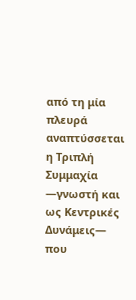από τη μία πλευρά αναπτύσσεται η Τριπλή Συμμαχία —γνωστή και ως Κεντρικές Δυνάμεις— που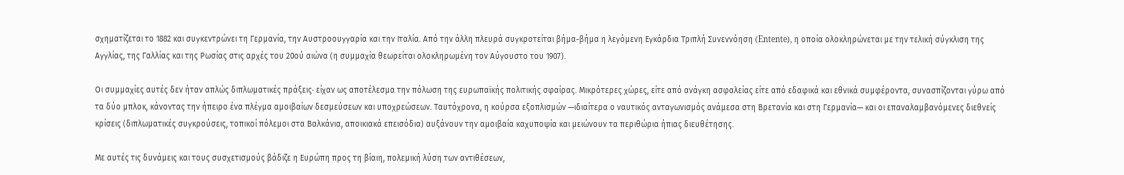σχηματίζεται το 1882 και συγκεντρώνει τη Γερμανία, την Αυστροουγγαρία και την Ιταλία. Από την άλλη πλευρά συγκροτείται βήμα-βήμα η λεγόμενη Εγκάρδια Τριπλή Συνεννόηση (Entente), η οποία ολοκληρώνεται με την τελική σύγκλιση της Αγγλίας, της Γαλλίας και της Ρωσίας στις αρχές του 20ού αιώνα (η συμμαχία θεωρείται ολοκληρωμένη τον Αύγουστο του 1907).

Οι συμμαχίες αυτές δεν ήταν απλώς διπλωματικές πράξεις· είχαν ως αποτέλεσμα την πόλωση της ευρωπαϊκής πολιτικής σφαίρας. Μικρότερες χώρες, είτε από ανάγκη ασφαλείας είτε από εδαφικά και εθνικά συμφέροντα, συνασπίζονται γύρω από τα δύο μπλοκ, κάνοντας την ήπειρο ένα πλέγμα αμοιβαίων δεσμεύσεων και υποχρεώσεων. Ταυτόχρονα, η κούρσα εξοπλισμών —ιδιαίτερα ο ναυτικός ανταγωνισμός ανάμεσα στη Βρετανία και στη Γερμανία— και οι επαναλαμβανόμενες διεθνείς κρίσεις (διπλωματικές συγκρούσεις, τοπικοί πόλεμοι στα Βαλκάνια, αποικιακά επεισόδια) αυξάνουν την αμοιβαία καχυποψία και μειώνουν τα περιθώρια ήπιας διευθέτησης.

Με αυτές τις δυνάμεις και τους συσχετισμούς βάδιζε η Ευρώπη προς τη βίαιη, πολεμική λύση των αντιθέσεων,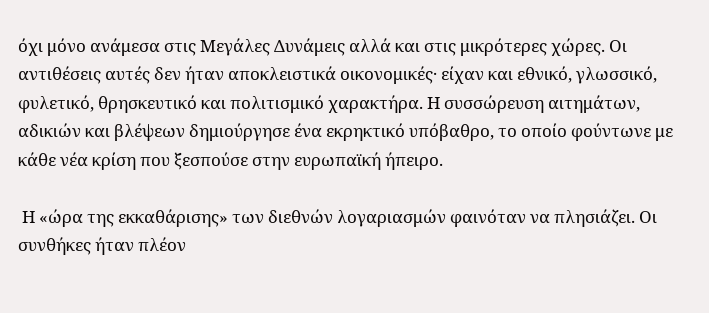όχι μόνο ανάμεσα στις Μεγάλες Δυνάμεις αλλά και στις μικρότερες χώρες. Οι αντιθέσεις αυτές δεν ήταν αποκλειστικά οικονομικές· είχαν και εθνικό, γλωσσικό, φυλετικό, θρησκευτικό και πολιτισμικό χαρακτήρα. Η συσσώρευση αιτημάτων, αδικιών και βλέψεων δημιούργησε ένα εκρηκτικό υπόβαθρο, το οποίο φούντωνε με κάθε νέα κρίση που ξεσπούσε στην ευρωπαϊκή ήπειρο.

 Η «ώρα της εκκαθάρισης» των διεθνών λογαριασμών φαινόταν να πλησιάζει. Οι συνθήκες ήταν πλέον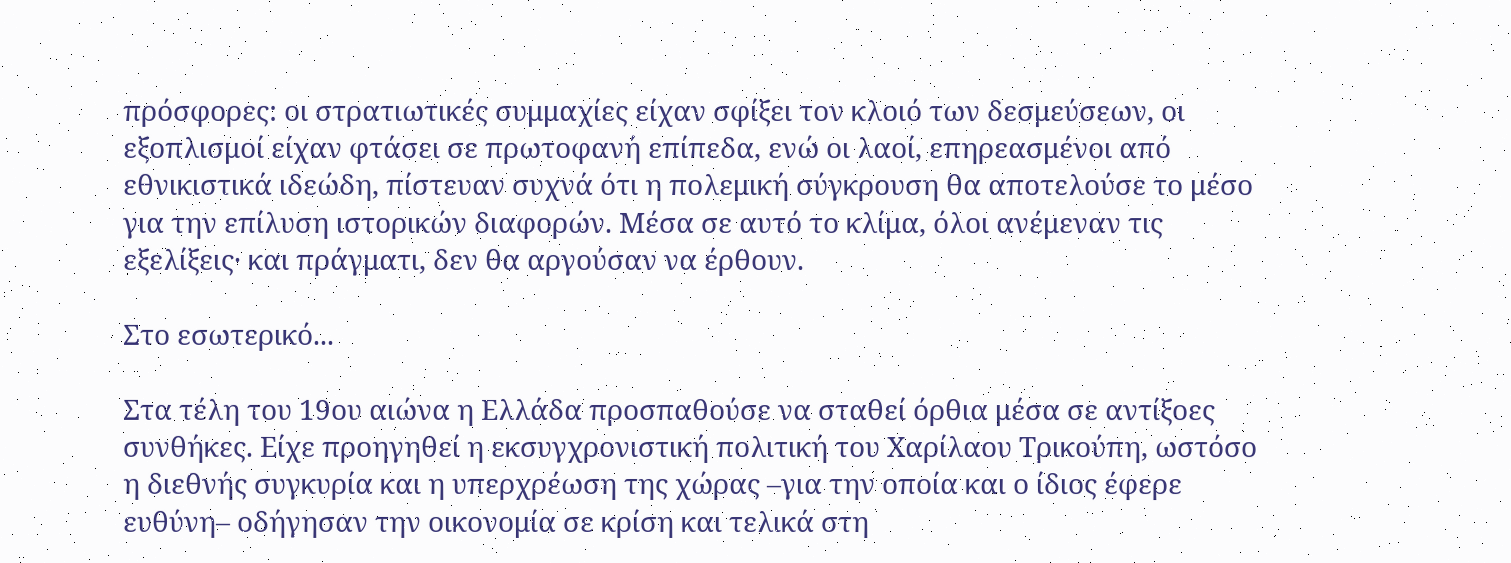πρόσφορες: οι στρατιωτικές συμμαχίες είχαν σφίξει τον κλοιό των δεσμεύσεων, οι εξοπλισμοί είχαν φτάσει σε πρωτοφανή επίπεδα, ενώ οι λαοί, επηρεασμένοι από εθνικιστικά ιδεώδη, πίστευαν συχνά ότι η πολεμική σύγκρουση θα αποτελούσε το μέσο για την επίλυση ιστορικών διαφορών. Μέσα σε αυτό το κλίμα, όλοι ανέμεναν τις εξελίξεις· και πράγματι, δεν θα αργούσαν να έρθουν.

Στο εσωτερικό...

Στα τέλη του 19ου αιώνα η Ελλάδα προσπαθούσε να σταθεί όρθια μέσα σε αντίξοες συνθήκες. Είχε προηγηθεί η εκσυγχρονιστική πολιτική του Χαρίλαου Τρικούπη, ωστόσο η διεθνής συγκυρία και η υπερχρέωση της χώρας –για την οποία και ο ίδιος έφερε ευθύνη– οδήγησαν την οικονομία σε κρίση και τελικά στη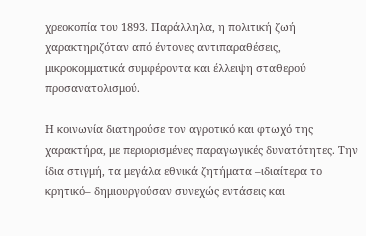χρεοκοπία του 1893. Παράλληλα, η πολιτική ζωή χαρακτηριζόταν από έντονες αντιπαραθέσεις, μικροκομματικά συμφέροντα και έλλειψη σταθερού προσανατολισμού.

Η κοινωνία διατηρούσε τον αγροτικό και φτωχό της χαρακτήρα, με περιορισμένες παραγωγικές δυνατότητες. Την ίδια στιγμή, τα μεγάλα εθνικά ζητήματα –ιδιαίτερα το κρητικό– δημιουργούσαν συνεχώς εντάσεις και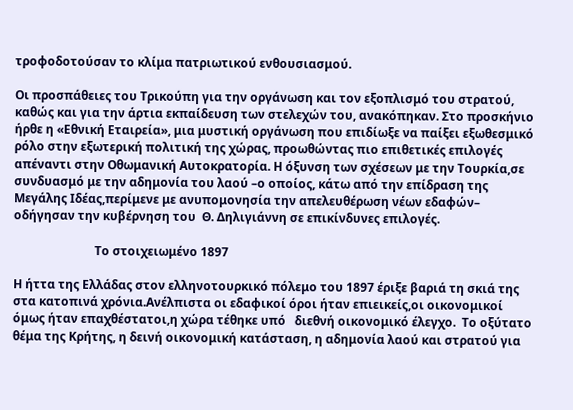τροφοδοτούσαν το κλίμα πατριωτικού ενθουσιασμού.

Οι προσπάθειες του Τρικούπη για την οργάνωση και τον εξοπλισμό του στρατού, καθώς και για την άρτια εκπαίδευση των στελεχών του, ανακόπηκαν. Στο προσκήνιο ήρθε η «Εθνική Εταιρεία», μια μυστική οργάνωση που επιδίωξε να παίξει εξωθεσμικό ρόλο στην εξωτερική πολιτική της χώρας, προωθώντας πιο επιθετικές επιλογές απέναντι στην Οθωμανική Αυτοκρατορία. Η όξυνση των σχέσεων με την Τουρκία,σε συνδυασμό με την αδημονία του λαού –ο οποίος, κάτω από την επίδραση της Μεγάλης Ιδέας,περίμενε με ανυπομονησία την απελευθέρωση νέων εδαφών– οδήγησαν την κυβέρνηση του  Θ. Δηλιγιάννη σε επικίνδυνες επιλογές.

                           Το στοιχειωμένο 1897

Η ήττα της Ελλάδας στον ελληνοτουρκικό πόλεμο του 1897 έριξε βαριά τη σκιά της στα κατοπινά χρόνια.Ανέλπιστα οι εδαφικοί όροι ήταν επιεικείς,οι οικονομικοί όμως ήταν επαχθέστατοι,η χώρα τέθηκε υπό   διεθνή οικονομικό έλεγχο.  Το οξύτατο θέμα της Κρήτης, η δεινή οικονομική κατάσταση, η αδημονία λαού και στρατού για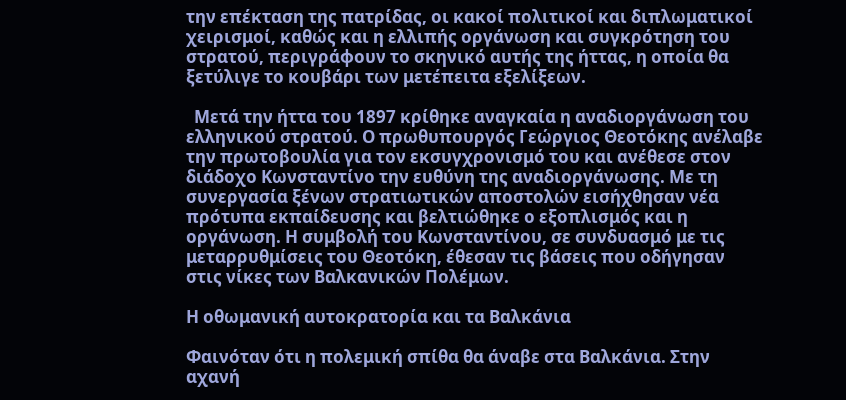την επέκταση της πατρίδας, οι κακοί πολιτικοί και διπλωματικοί  χειρισμοί, καθώς και η ελλιπής οργάνωση και συγκρότηση του στρατού, περιγράφουν το σκηνικό αυτής της ήττας, η οποία θα ξετύλιγε το κουβάρι των μετέπειτα εξελίξεων.

  Μετά την ήττα του 1897 κρίθηκε αναγκαία η αναδιοργάνωση του ελληνικού στρατού. Ο πρωθυπουργός Γεώργιος Θεοτόκης ανέλαβε την πρωτοβουλία για τον εκσυγχρονισμό του και ανέθεσε στον διάδοχο Κωνσταντίνο την ευθύνη της αναδιοργάνωσης. Με τη συνεργασία ξένων στρατιωτικών αποστολών εισήχθησαν νέα πρότυπα εκπαίδευσης και βελτιώθηκε ο εξοπλισμός και η οργάνωση. Η συμβολή του Κωνσταντίνου, σε συνδυασμό με τις μεταρρυθμίσεις του Θεοτόκη, έθεσαν τις βάσεις που οδήγησαν στις νίκες των Βαλκανικών Πολέμων.

Η οθωμανική αυτοκρατορία και τα Βαλκάνια

Φαινόταν ότι η πολεμική σπίθα θα άναβε στα Βαλκάνια. Στην αχανή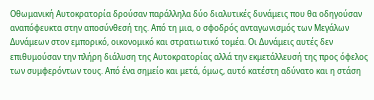Οθωμανική Αυτοκρατορία δρούσαν παράλληλα δύο διαλυτικές δυνάμεις που θα οδηγούσαν αναπόφευκτα στην αποσύνθεσή της. Από τη μια, ο σφοδρός ανταγωνισμός των Μεγάλων Δυνάμεων στον εμπορικό, οικονομικό και στρατιωτικό τομέα. Οι Δυνάμεις αυτές δεν επιθυμούσαν την πλήρη διάλυση της Αυτοκρατορίας αλλά την εκμετάλλευσή της προς όφελος των συμφερόντων τους. Από ένα σημείο και μετά, όμως, αυτό κατέστη αδύνατο και η στάση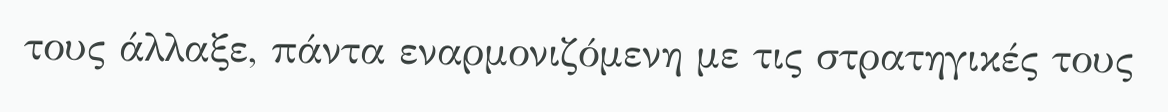τους άλλαξε, πάντα εναρμονιζόμενη με τις στρατηγικές τους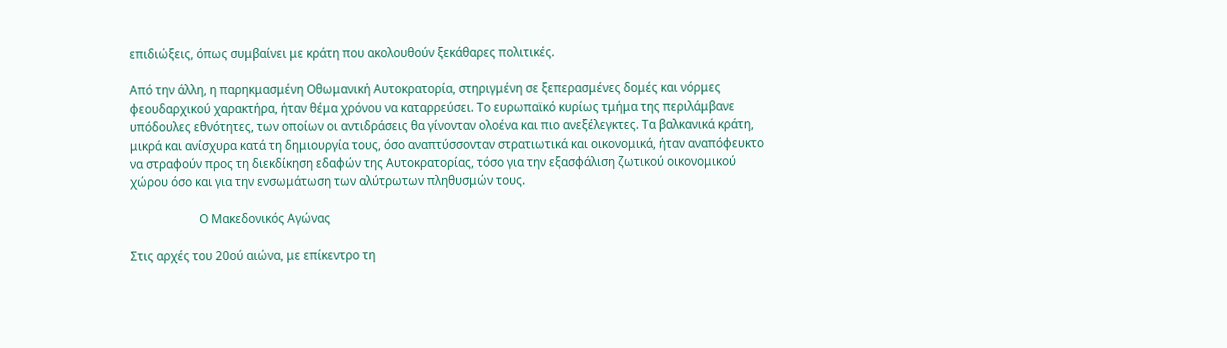επιδιώξεις, όπως συμβαίνει με κράτη που ακολουθούν ξεκάθαρες πολιτικές.

Από την άλλη, η παρηκμασμένη Οθωμανική Αυτοκρατορία, στηριγμένη σε ξεπερασμένες δομές και νόρμες φεουδαρχικού χαρακτήρα, ήταν θέμα χρόνου να καταρρεύσει. Το ευρωπαϊκό κυρίως τμήμα της περιλάμβανε υπόδουλες εθνότητες, των οποίων οι αντιδράσεις θα γίνονταν ολοένα και πιο ανεξέλεγκτες. Τα βαλκανικά κράτη, μικρά και ανίσχυρα κατά τη δημιουργία τους, όσο αναπτύσσονταν στρατιωτικά και οικονομικά, ήταν αναπόφευκτο να στραφούν προς τη διεκδίκηση εδαφών της Αυτοκρατορίας, τόσο για την εξασφάλιση ζωτικού οικονομικού χώρου όσο και για την ενσωμάτωση των αλύτρωτων πληθυσμών τους.

                       Ο Μακεδονικός Αγώνας

Στις αρχές του 20ού αιώνα, με επίκεντρο τη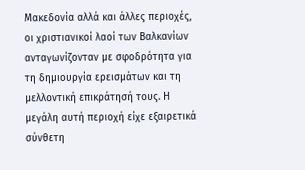Μακεδονία αλλά και άλλες περιοχές, οι χριστιανικοί λαοί των Βαλκανίων ανταγωνίζονταν με σφοδρότητα για τη δημιουργία ερεισμάτων και τη μελλοντική επικράτησή τους. Η μεγάλη αυτή περιοχή είχε εξαιρετικά σύνθετη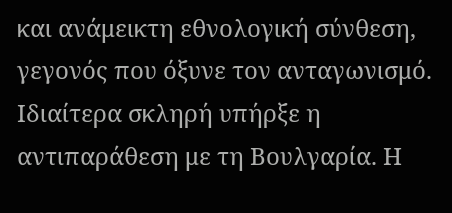και ανάμεικτη εθνολογική σύνθεση, γεγονός που όξυνε τον ανταγωνισμό. Ιδιαίτερα σκληρή υπήρξε η αντιπαράθεση με τη Βουλγαρία. Η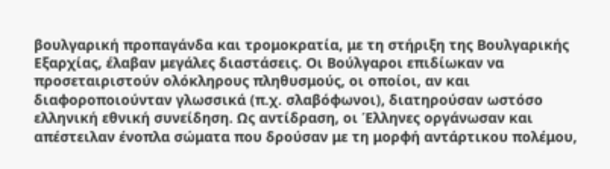βουλγαρική προπαγάνδα και τρομοκρατία, με τη στήριξη της Βουλγαρικής Εξαρχίας, έλαβαν μεγάλες διαστάσεις. Οι Βούλγαροι επιδίωκαν να προσεταιριστούν ολόκληρους πληθυσμούς, οι οποίοι, αν και διαφοροποιούνταν γλωσσικά (π.χ. σλαβόφωνοι), διατηρούσαν ωστόσο ελληνική εθνική συνείδηση. Ως αντίδραση, οι Έλληνες οργάνωσαν και απέστειλαν ένοπλα σώματα που δρούσαν με τη μορφή αντάρτικου πολέμου,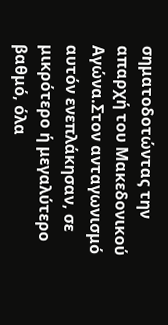σηματοδοτώντας την απαρχή του Μακεδονικού Αγώνα.Στον ανταγωνισμό αυτόν ενεπλάκησαν, σε μικρότερο ή μεγαλύτερο βαθμό, όλα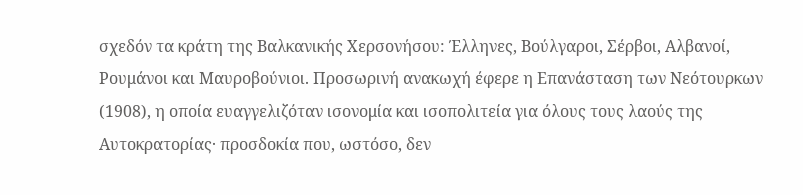σχεδόν τα κράτη της Βαλκανικής Χερσονήσου: Έλληνες, Βούλγαροι, Σέρβοι, Αλβανοί, Ρουμάνοι και Μαυροβούνιοι. Προσωρινή ανακωχή έφερε η Επανάσταση των Νεότουρκων (1908), η οποία ευαγγελιζόταν ισονομία και ισοπολιτεία για όλους τους λαούς της Αυτοκρατορίας· προσδοκία που, ωστόσο, δεν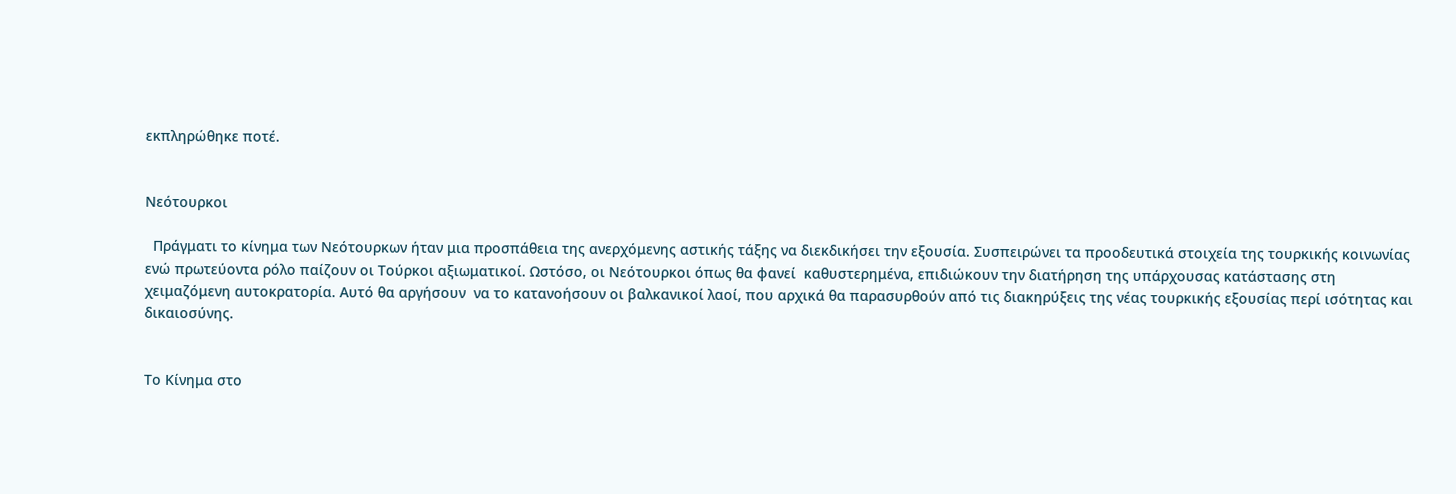εκπληρώθηκε ποτέ.


Νεότουρκοι

  Πράγματι το κίνημα των Νεότουρκων ήταν μια προσπάθεια της ανερχόμενης αστικής τάξης να διεκδικήσει την εξουσία. Συσπειρώνει τα προοδευτικά στοιχεία της τουρκικής κοινωνίας ενώ πρωτεύοντα ρόλο παίζουν οι Τούρκοι αξιωματικοί. Ωστόσο, οι Νεότουρκοι όπως θα φανεί  καθυστερημένα, επιδιώκουν την διατήρηση της υπάρχουσας κατάστασης στη χειμαζόμενη αυτοκρατορία. Αυτό θα αργήσουν  να το κατανοήσουν οι βαλκανικοί λαοί, που αρχικά θα παρασυρθούν από τις διακηρύξεις της νέας τουρκικής εξουσίας περί ισότητας και δικαιοσύνης.


Το Κίνημα στο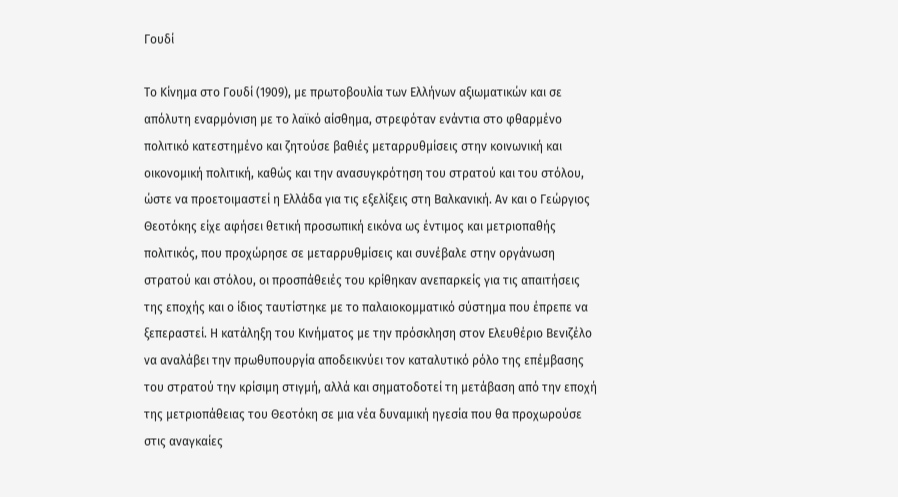Γουδί

Το Κίνημα στο Γουδί (1909), με πρωτοβουλία των Ελλήνων αξιωματικών και σε απόλυτη εναρμόνιση με το λαϊκό αίσθημα, στρεφόταν ενάντια στο φθαρμένο πολιτικό κατεστημένο και ζητούσε βαθιές μεταρρυθμίσεις στην κοινωνική και οικονομική πολιτική, καθώς και την ανασυγκρότηση του στρατού και του στόλου, ώστε να προετοιμαστεί η Ελλάδα για τις εξελίξεις στη Βαλκανική. Αν και ο Γεώργιος Θεοτόκης είχε αφήσει θετική προσωπική εικόνα ως έντιμος και μετριοπαθής πολιτικός, που προχώρησε σε μεταρρυθμίσεις και συνέβαλε στην οργάνωση στρατού και στόλου, οι προσπάθειές του κρίθηκαν ανεπαρκείς για τις απαιτήσεις της εποχής και ο ίδιος ταυτίστηκε με το παλαιοκομματικό σύστημα που έπρεπε να ξεπεραστεί. Η κατάληξη του Κινήματος με την πρόσκληση στον Ελευθέριο Βενιζέλο να αναλάβει την πρωθυπουργία αποδεικνύει τον καταλυτικό ρόλο της επέμβασης του στρατού την κρίσιμη στιγμή, αλλά και σηματοδοτεί τη μετάβαση από την εποχή της μετριοπάθειας του Θεοτόκη σε μια νέα δυναμική ηγεσία που θα προχωρούσε στις αναγκαίες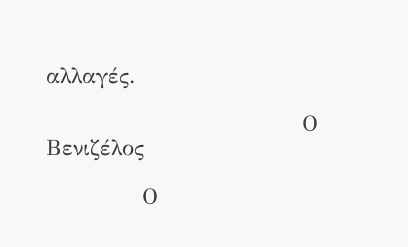αλλαγές.

                                Ο Βενιζέλος

            Ο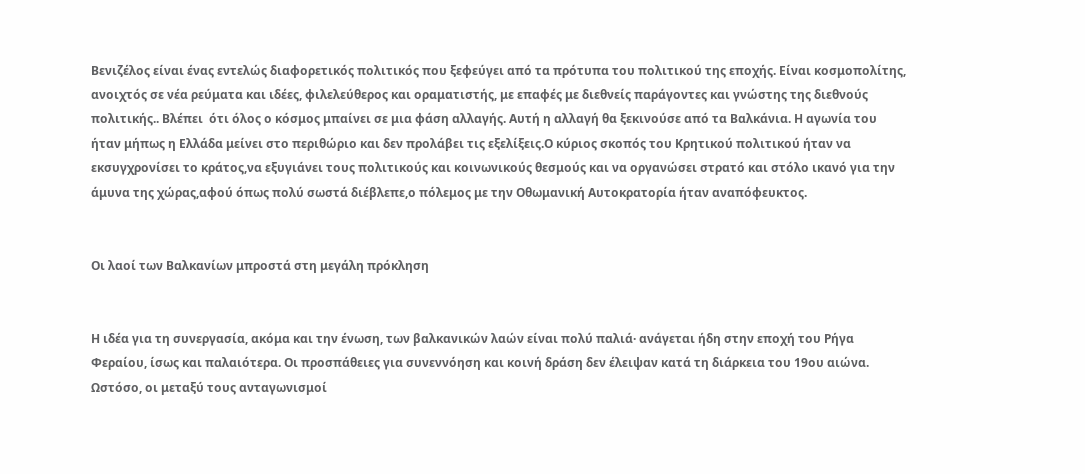Βενιζέλος είναι ένας εντελώς διαφορετικός πολιτικός που ξεφεύγει από τα πρότυπα του πολιτικού της εποχής. Είναι κοσμοπολίτης, ανοιχτός σε νέα ρεύματα και ιδέες, φιλελεύθερος και οραματιστής, με επαφές με διεθνείς παράγοντες και γνώστης της διεθνούς πολιτικής.. Βλέπει  ότι όλος ο κόσμος μπαίνει σε μια φάση αλλαγής. Αυτή η αλλαγή θα ξεκινούσε από τα Βαλκάνια. Η αγωνία του ήταν μήπως η Ελλάδα μείνει στο περιθώριο και δεν προλάβει τις εξελίξεις.Ο κύριος σκοπός του Κρητικού πολιτικού ήταν να εκσυγχρονίσει το κράτος,να εξυγιάνει τους πολιτικούς και κοινωνικούς θεσμούς και να οργανώσει στρατό και στόλο ικανό για την άμυνα της χώρας,αφού όπως πολύ σωστά διέβλεπε,ο πόλεμος με την Οθωμανική Αυτοκρατορία ήταν αναπόφευκτος.


Οι λαοί των Βαλκανίων μπροστά στη μεγάλη πρόκληση


Η ιδέα για τη συνεργασία, ακόμα και την ένωση, των βαλκανικών λαών είναι πολύ παλιά· ανάγεται ήδη στην εποχή του Ρήγα Φεραίου, ίσως και παλαιότερα. Οι προσπάθειες για συνεννόηση και κοινή δράση δεν έλειψαν κατά τη διάρκεια του 19ου αιώνα. Ωστόσο, οι μεταξύ τους ανταγωνισμοί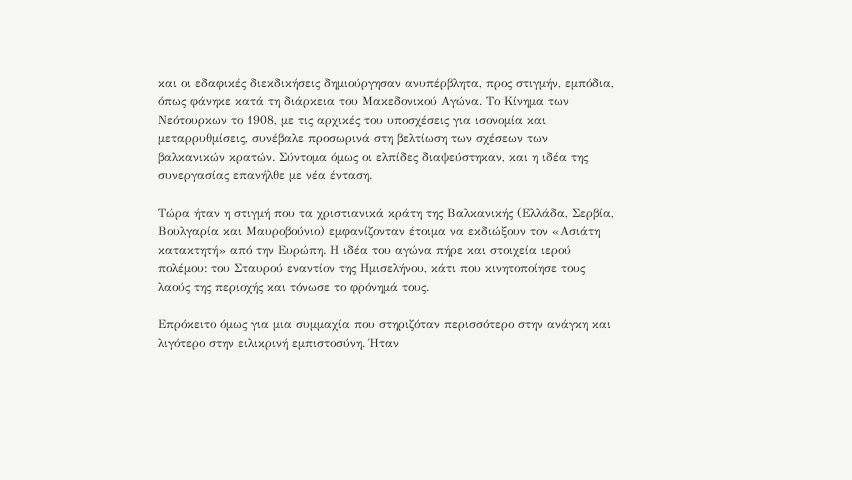και οι εδαφικές διεκδικήσεις δημιούργησαν ανυπέρβλητα, προς στιγμήν, εμπόδια, όπως φάνηκε κατά τη διάρκεια του Μακεδονικού Αγώνα. Το Κίνημα των Νεότουρκων το 1908, με τις αρχικές του υποσχέσεις για ισονομία και μεταρρυθμίσεις, συνέβαλε προσωρινά στη βελτίωση των σχέσεων των βαλκανικών κρατών. Σύντομα όμως οι ελπίδες διαψεύστηκαν, και η ιδέα της συνεργασίας επανήλθε με νέα ένταση.

Τώρα ήταν η στιγμή που τα χριστιανικά κράτη της Βαλκανικής (Ελλάδα, Σερβία, Βουλγαρία και Μαυροβούνιο) εμφανίζονταν έτοιμα να εκδιώξουν τον «Ασιάτη κατακτητή» από την Ευρώπη. Η ιδέα του αγώνα πήρε και στοιχεία ιερού πολέμου: του Σταυρού εναντίον της Ημισελήνου, κάτι που κινητοποίησε τους λαούς της περιοχής και τόνωσε το φρόνημά τους.

Επρόκειτο όμως για μια συμμαχία που στηριζόταν περισσότερο στην ανάγκη και λιγότερο στην ειλικρινή εμπιστοσύνη. Ήταν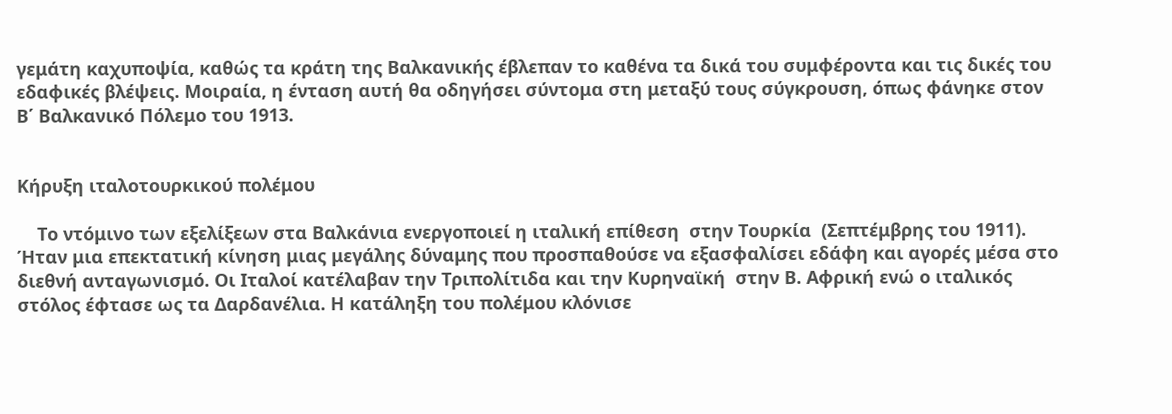γεμάτη καχυποψία, καθώς τα κράτη της Βαλκανικής έβλεπαν το καθένα τα δικά του συμφέροντα και τις δικές του εδαφικές βλέψεις. Μοιραία, η ένταση αυτή θα οδηγήσει σύντομα στη μεταξύ τους σύγκρουση, όπως φάνηκε στον Β΄ Βαλκανικό Πόλεμο του 1913.


Κήρυξη ιταλοτουρκικού πολέμου

    Το ντόμινο των εξελίξεων στα Βαλκάνια ενεργοποιεί η ιταλική επίθεση  στην Τουρκία  (Σεπτέμβρης του 1911). Ήταν μια επεκτατική κίνηση μιας μεγάλης δύναμης που προσπαθούσε να εξασφαλίσει εδάφη και αγορές μέσα στο  διεθνή ανταγωνισμό. Οι Ιταλοί κατέλαβαν την Τριπολίτιδα και την Κυρηναϊκή  στην Β. Αφρική ενώ ο ιταλικός στόλος έφτασε ως τα Δαρδανέλια. Η κατάληξη του πολέμου κλόνισε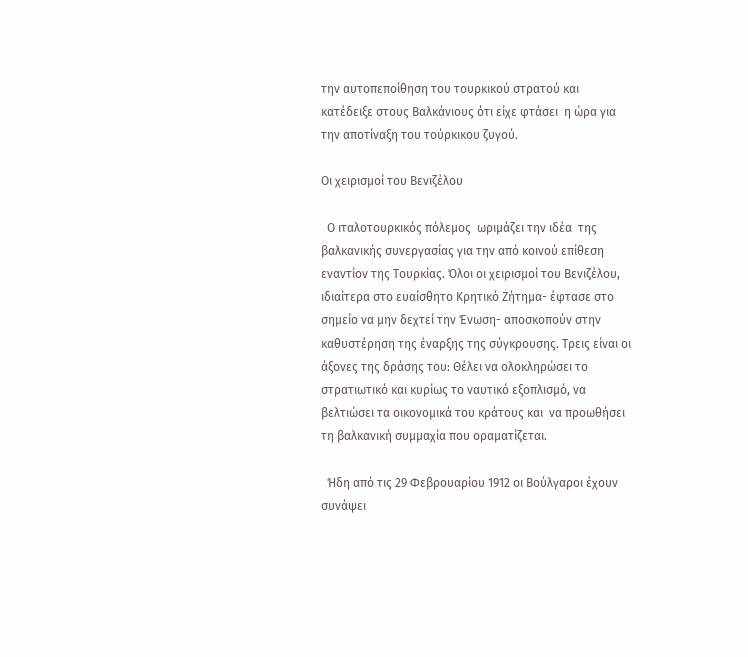την αυτοπεποίθηση του τουρκικού στρατού και κατέδειξε στους Βαλκάνιους ότι είχε φτάσει  η ώρα για την αποτίναξη του τούρκικου ζυγού.

Οι χειρισμοί του Βενιζέλου

  Ο ιταλοτουρκικός πόλεμος  ωριμάζει την ιδέα  της βαλκανικής συνεργασίας για την από κοινού επίθεση εναντίον της Τουρκίας. Όλοι οι χειρισμοί του Βενιζέλου, ιδιαίτερα στο ευαίσθητο Κρητικό Ζήτημα- έφτασε στο σημείο να μην δεχτεί την Ένωση- αποσκοπούν στην καθυστέρηση της έναρξης της σύγκρουσης. Τρεις είναι οι άξονες της δράσης του: Θέλει να ολοκληρώσει το στρατιωτικό και κυρίως το ναυτικό εξοπλισμό, να βελτιώσει τα οικονομικά του κράτους και  να προωθήσει τη βαλκανική συμμαχία που οραματίζεται.

  Ήδη από τις 29 Φεβρουαρίου 1912 οι Βούλγαροι έχουν συνάψει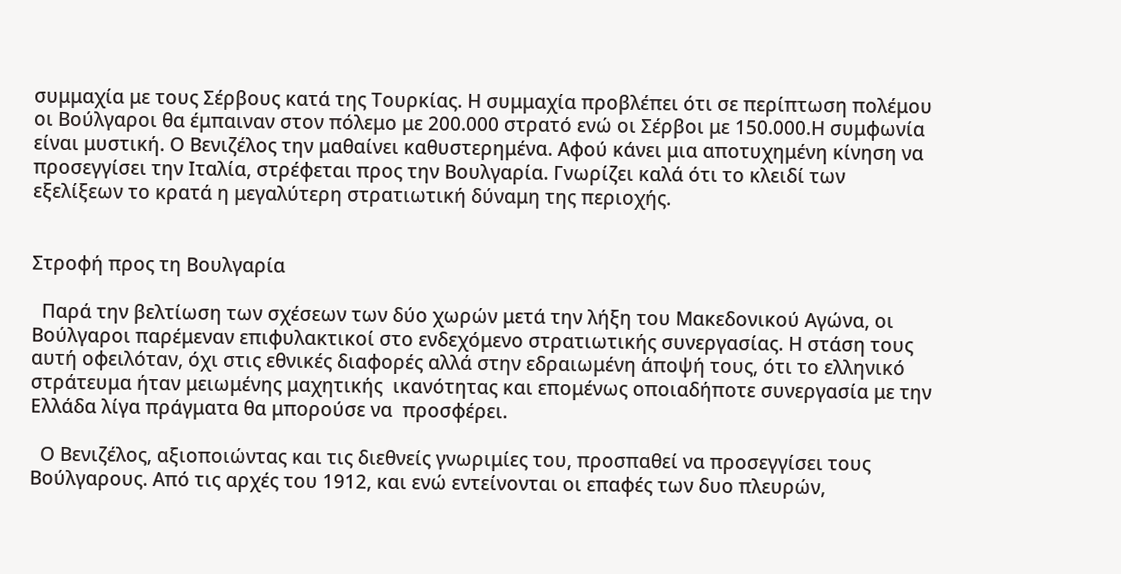συμμαχία με τους Σέρβους κατά της Τουρκίας. Η συμμαχία προβλέπει ότι σε περίπτωση πολέμου οι Βούλγαροι θα έμπαιναν στον πόλεμο με 200.000 στρατό ενώ οι Σέρβοι με 150.000.Η συμφωνία είναι μυστική. Ο Βενιζέλος την μαθαίνει καθυστερημένα. Αφού κάνει μια αποτυχημένη κίνηση να προσεγγίσει την Ιταλία, στρέφεται προς την Βουλγαρία. Γνωρίζει καλά ότι το κλειδί των εξελίξεων το κρατά η μεγαλύτερη στρατιωτική δύναμη της περιοχής.


Στροφή προς τη Βουλγαρία

  Παρά την βελτίωση των σχέσεων των δύο χωρών μετά την λήξη του Μακεδονικού Αγώνα, οι Βούλγαροι παρέμεναν επιφυλακτικοί στο ενδεχόμενο στρατιωτικής συνεργασίας. Η στάση τους αυτή οφειλόταν, όχι στις εθνικές διαφορές αλλά στην εδραιωμένη άποψή τους, ότι το ελληνικό στράτευμα ήταν μειωμένης μαχητικής  ικανότητας και επομένως οποιαδήποτε συνεργασία με την  Ελλάδα λίγα πράγματα θα μπορούσε να  προσφέρει.

  Ο Βενιζέλος, αξιοποιώντας και τις διεθνείς γνωριμίες του, προσπαθεί να προσεγγίσει τους Βούλγαρους. Από τις αρχές του 1912, και ενώ εντείνονται οι επαφές των δυο πλευρών,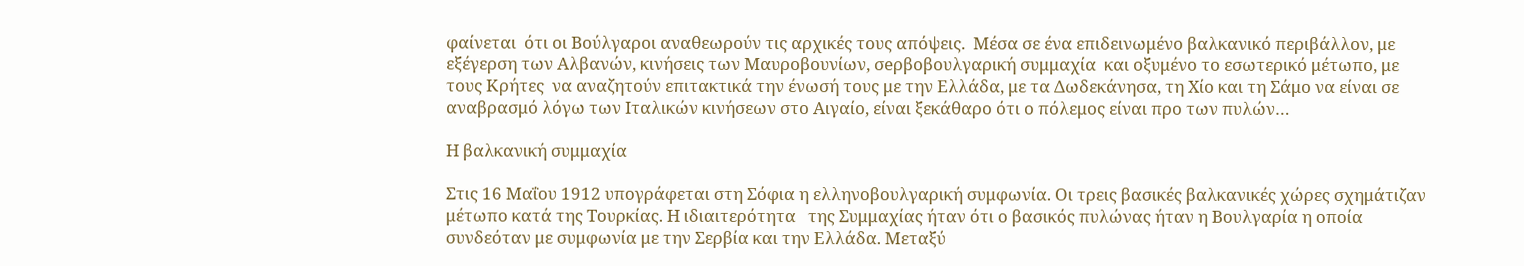φαίνεται  ότι οι Βούλγαροι αναθεωρούν τις αρχικές τους απόψεις.  Μέσα σε ένα επιδεινωμένο βαλκανικό περιβάλλον, με εξέγερση των Αλβανών, κινήσεις των Μαυροβουνίων, σeρβοβουλγαρική συμμαχία  και οξυμένο το εσωτερικό μέτωπο, με τους Κρήτες  να αναζητούν επιτακτικά την ένωσή τους με την Ελλάδα, με τα Δωδεκάνησα, τη Χίο και τη Σάμο να είναι σε αναβρασμό λόγω των Ιταλικών κινήσεων στο Αιγαίο, είναι ξεκάθαρο ότι ο πόλεμος είναι προ των πυλών…

Η βαλκανική συμμαχία

Στις 16 Μαΐου 1912 υπογράφεται στη Σόφια η ελληνοβουλγαρική συμφωνία. Οι τρεις βασικές βαλκανικές χώρες σχημάτιζαν μέτωπο κατά της Τουρκίας. Η ιδιαιτερότητα   της Συμμαχίας ήταν ότι ο βασικός πυλώνας ήταν η Βουλγαρία η οποία συνδεόταν με συμφωνία με την Σερβία και την Ελλάδα. Μεταξύ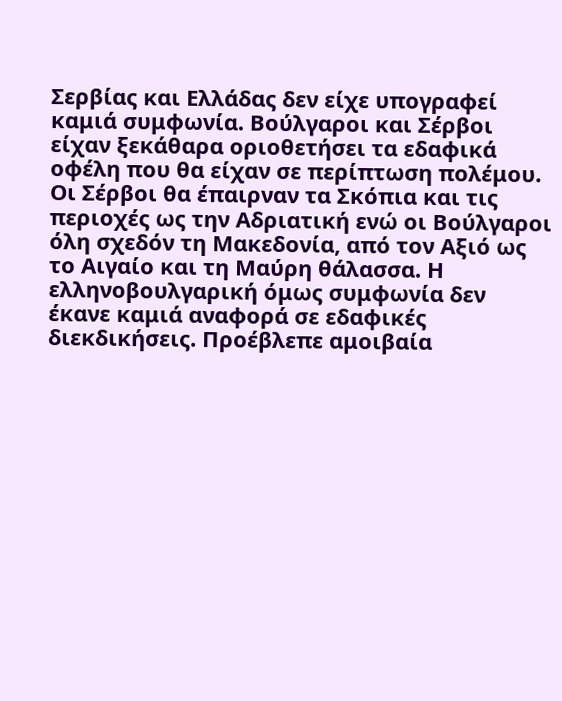Σερβίας και Ελλάδας δεν είχε υπογραφεί καμιά συμφωνία. Βούλγαροι και Σέρβοι είχαν ξεκάθαρα οριοθετήσει τα εδαφικά οφέλη που θα είχαν σε περίπτωση πολέμου. Οι Σέρβοι θα έπαιρναν τα Σκόπια και τις περιοχές ως την Αδριατική ενώ οι Βούλγαροι όλη σχεδόν τη Μακεδονία, από τον Αξιό ως το Αιγαίο και τη Μαύρη θάλασσα. Η ελληνοβουλγαρική όμως συμφωνία δεν έκανε καμιά αναφορά σε εδαφικές διεκδικήσεις. Προέβλεπε αμοιβαία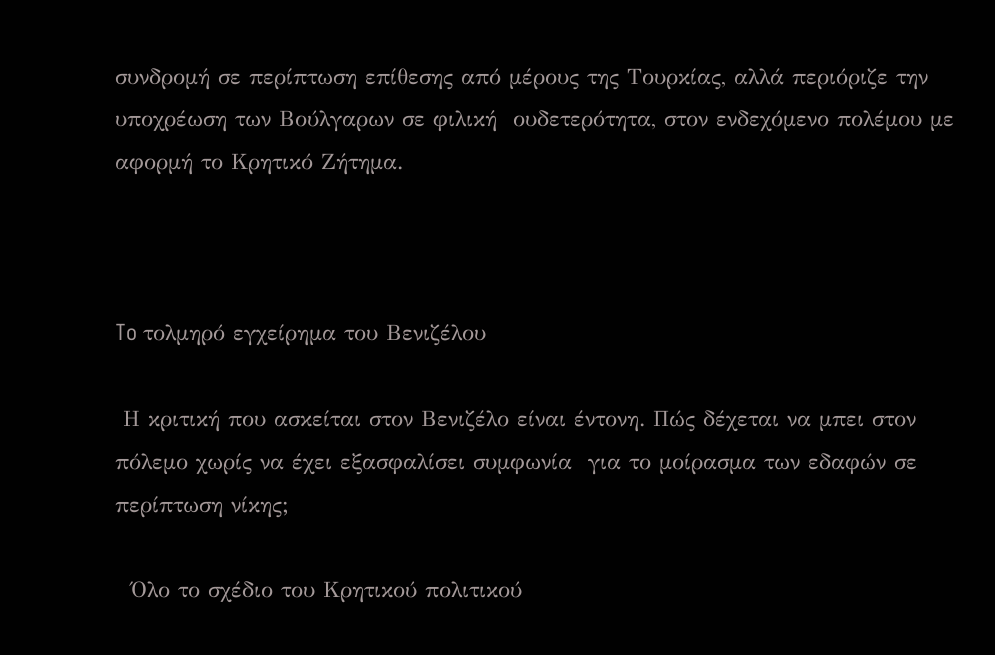συνδρομή σε περίπτωση επίθεσης από μέρους της Τουρκίας, αλλά περιόριζε την υποχρέωση των Βούλγαρων σε φιλική  ουδετερότητα, στον ενδεχόμενο πολέμου με αφορμή το Κρητικό Ζήτημα.



To τολμηρό εγχείρημα του Βενιζέλου

 Η κριτική που ασκείται στον Βενιζέλο είναι έντονη. Πώς δέχεται να μπει στον πόλεμο χωρίς να έχει εξασφαλίσει συμφωνία  για το μοίρασμα των εδαφών σε περίπτωση νίκης;

  Όλο το σχέδιο του Κρητικού πολιτικού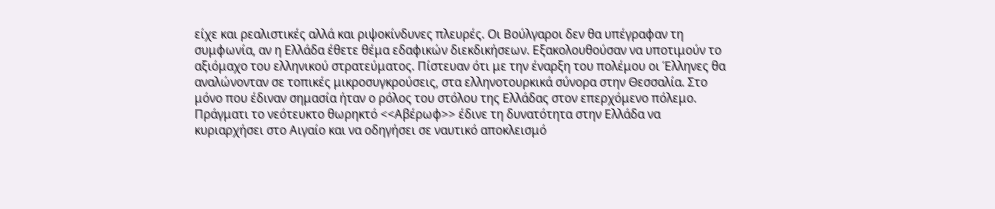είχε και ρεαλιστικές αλλά και ριψοκίνδυνες πλευρές. Οι Βούλγαροι δεν θα υπέγραφαν τη συμφωνία, αν η Ελλάδα έθετε θέμα εδαφικών διεκδικήσεων. Εξακολουθούσαν να υποτιμούν το αξιόμαχο του ελληνικού στρατεύματος. Πίστευαν ότι με την έναρξη του πολέμου οι Έλληνες θα αναλώνονταν σε τοπικές μικροσυγκρούσεις, στα ελληνοτουρκικά σύνορα στην Θεσσαλία. Στο μόνο που έδιναν σημασία ήταν ο ρόλος του στόλου της Ελλάδας στον επερχόμενο πόλεμο. Πράγματι το νεότευκτο θωρηκτό <<Αβέρωφ>> έδινε τη δυνατότητα στην Ελλάδα να κυριαρχήσει στο Αιγαίο και να οδηγήσει σε ναυτικό αποκλεισμό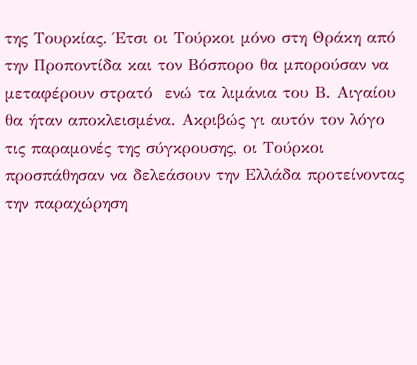της Τουρκίας. Έτσι οι Τούρκοι μόνο στη Θράκη από την Προποντίδα και τον Βόσπορο θα μπορούσαν να μεταφέρουν στρατό  ενώ τα λιμάνια του Β. Αιγαίου θα ήταν αποκλεισμένα. Ακριβώς γι αυτόν τον λόγο τις παραμονές της σύγκρουσης, οι Τούρκοι προσπάθησαν να δελεάσουν την Ελλάδα προτείνοντας την παραχώρηση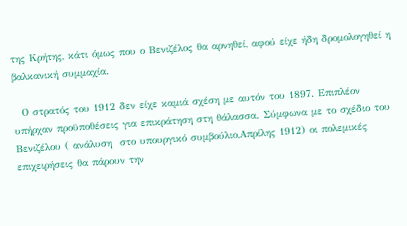της Κρήτης, κάτι όμως που ο Βενιζέλος θα αρνηθεί, αφού είχε ήδη δρομολογηθεί η βαλκανική συμμαχία.

  Ο στρατός του 1912 δεν είχε καμιά σχέση με αυτόν του 1897. Επιπλέον υπήρχαν προϋποθέσεις για επικράτηση στη θάλασσα. Σύμφωνα με το σχέδιο του Βενιζέλου ( ανάλυση  στο υπουργικό συμβούλιο,Απρίλης 1912) οι πολεμικές επιχειρήσεις θα πάρουν την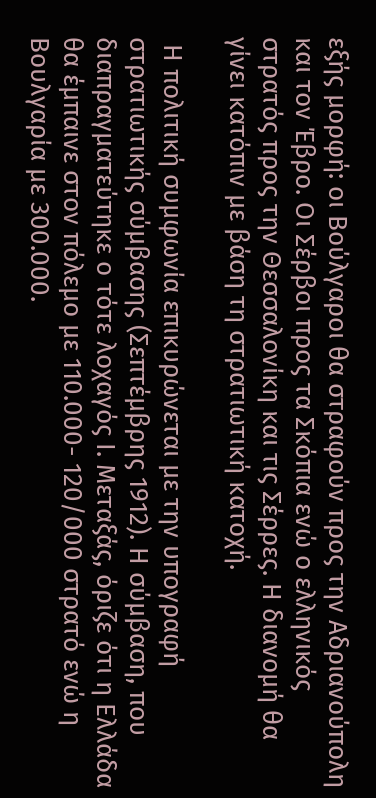εξής μορφή: οι Βούλγαροι θα στραφούν προς την Αδριανούπολη και τον Έβρο. Οι Σέρβοι προς τα Σκόπια ενώ ο ελληνικός στρατός προς την Θεσσαλονίκη και τις Σέρρες. Η διανομή θα γίνει κατόπιν με βάση τη στρατιωτική κατοχή.

 Η πολιτική συμφωνία επικυρώνεται με την υπογραφή στρατιωτικής σύμβασης (Σεπτέμβρης 1912). Η σύμβαση, που διαπραγματεύτηκε ο τότε λοχαγός Ι. Μεταξάς, όριζε ότι η Ελλάδα θα έμπαινε στον πόλεμο με 110.000- 120/000 στρατό ενώ η Βουλγαρία με 300.000.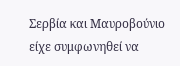Σερβία και Μαυροβούνιο είχε συμφωνηθεί να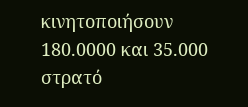κινητοποιήσουν 180.0000 και 35.000 στρατό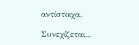αντίστοιχα.

Συνεχίζεται...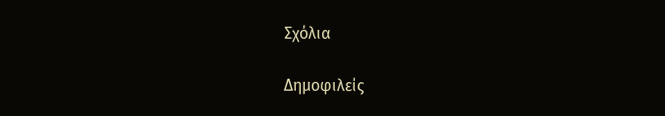Σχόλια

Δημοφιλείς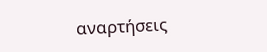αναρτήσεις